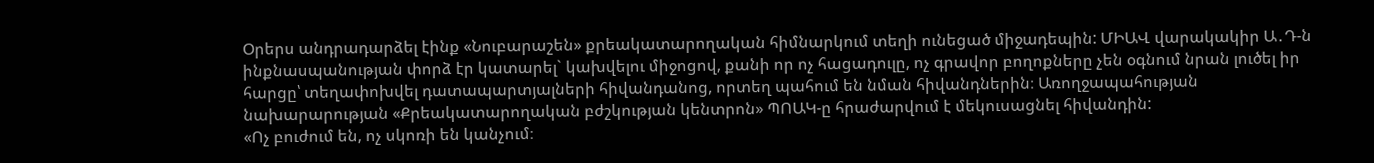Օրերս անդրադարձել էինք «Նուբարաշեն» քրեակատարողական հիմնարկում տեղի ունեցած միջադեպին: ՄԻԱՎ վարակակիր Ա․Դ-ն ինքնասպանության փորձ էր կատարել` կախվելու միջոցով, քանի որ ոչ հացադուլը, ոչ գրավոր բողոքները չեն օգնում նրան լուծել իր հարցը՝ տեղափոխվել դատապարտյալների հիվանդանոց, որտեղ պահում են նման հիվանդներին։ Առողջապահության նախարարության «Քրեակատարողական բժշկության կենտրոն» ՊՈԱԿ-ը հրաժարվում է մեկուսացնել հիվանդին:
«Ոչ բուժում են, ոչ սկոռի են կանչում։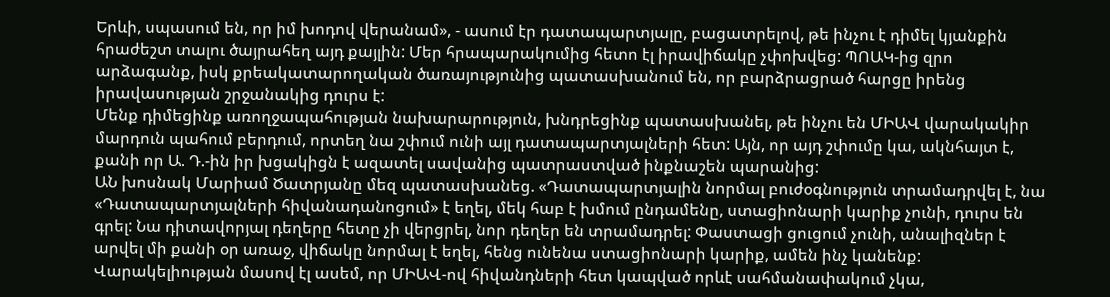Երևի, սպասում են, որ իմ խոդով վերանամ», - ասում էր դատապարտյալը, բացատրելով, թե ինչու է դիմել կյանքին հրաժեշտ տալու ծայրահեղ այդ քայլին: Մեր հրապարակումից հետո էլ իրավիճակը չփոխվեց: ՊՈԱԿ-ից զրո արձագանք, իսկ քրեակատարողական ծառայությունից պատասխանում են, որ բարձրացրած հարցը իրենց իրավասության շրջանակից դուրս է:
Մենք դիմեցինք առողջապահության նախարարություն, խնդրեցինք պատասխանել, թե ինչու են ՄԻԱՎ վարակակիր մարդուն պահում բերդում, որտեղ նա շփում ունի այլ դատապարտյալների հետ: Այն, որ այդ շփումը կա, ակնհայտ է, քանի որ Ա. Դ.-ին իր խցակիցն է ազատել սավանից պատրաստված ինքնաշեն պարանից:
ԱՆ խոսնակ Մարիամ Ծատրյանը մեզ պատասխանեց. «Դատապարտյալին նորմալ բուժօգնություն տրամադրվել է, նա «Դատապարտյալների հիվանադանոցում» է եղել, մեկ հաբ է խմում ընդամենը, ստացիոնարի կարիք չունի, դուրս են գրել: Նա դիտավորյալ դեղերը հետը չի վերցրել, նոր դեղեր են տրամադրել: Փաստացի ցուցում չունի, անալիզներ է արվել մի քանի օր առաջ, վիճակը նորմալ է եղել, հենց ունենա ստացիոնարի կարիք, ամեն ինչ կանենք: Վարակելիության մասով էլ ասեմ, որ ՄԻԱՎ-ով հիվանդների հետ կապված որևէ սահմանափակում չկա,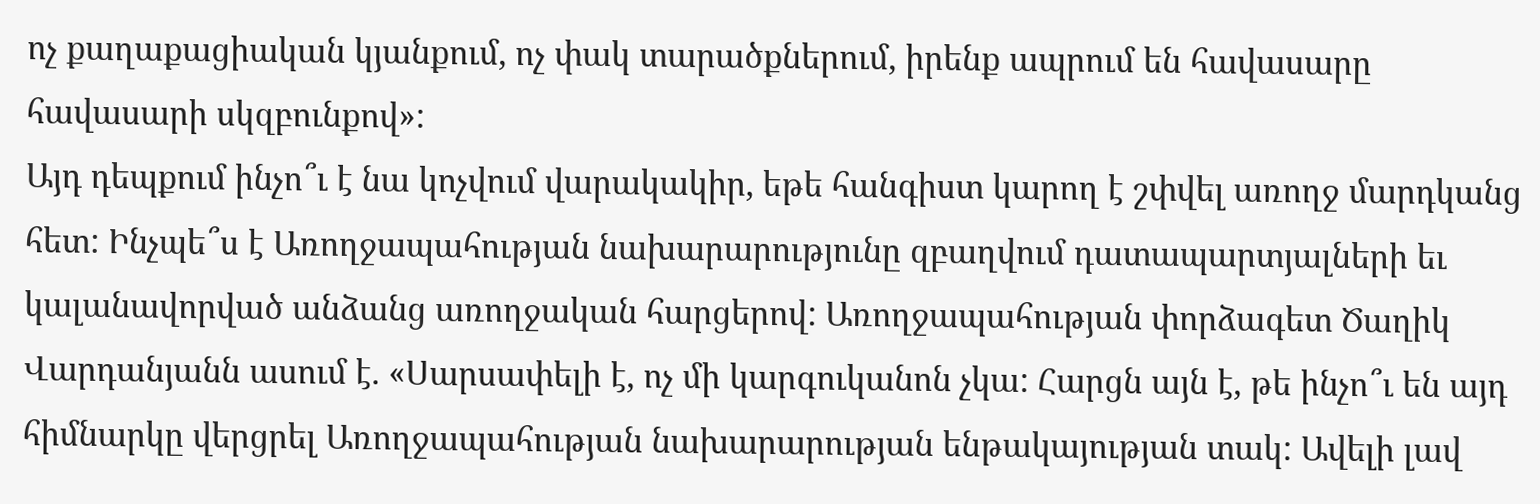ոչ քաղաքացիական կյանքում, ոչ փակ տարածքներում, իրենք ապրում են հավասարը հավասարի սկզբունքով»:
Այդ դեպքում ինչո՞ւ է նա կոչվում վարակակիր, եթե հանգիստ կարող է շփվել առողջ մարդկանց հետ: Ինչպե՞ս է Առողջապահության նախարարությունը զբաղվում դատապարտյալների եւ կալանավորված անձանց առողջական հարցերով: Առողջապահության փորձագետ Ծաղիկ Վարդանյանն ասում է. «Սարսափելի է, ոչ մի կարգուկանոն չկա: Հարցն այն է, թե ինչո՞ւ են այդ հիմնարկը վերցրել Առողջապահության նախարարության ենթակայության տակ: Ավելի լավ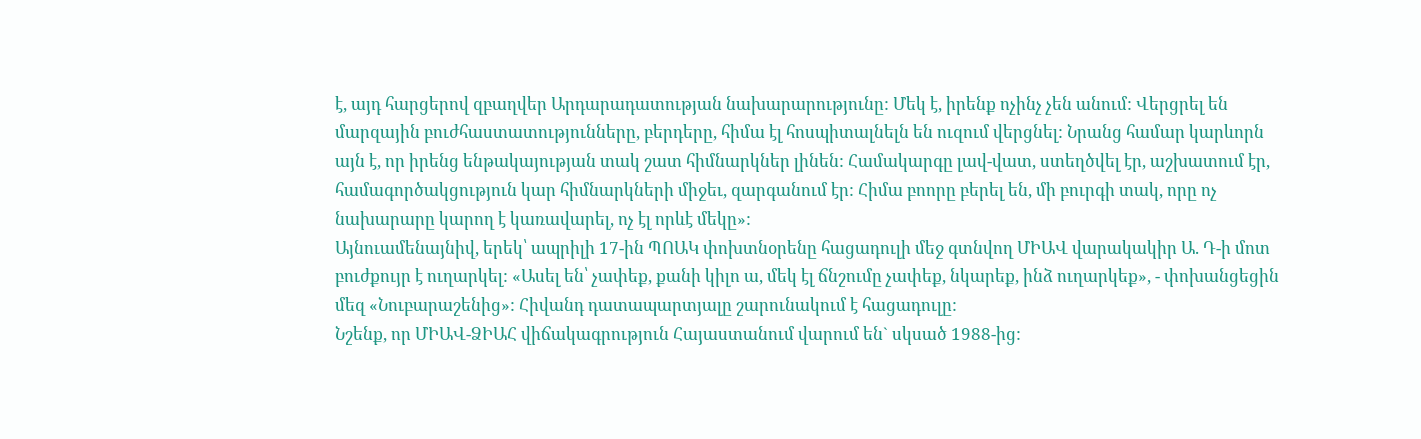է, այդ հարցերով զբաղվեր Արդարադատության նախարարությունը: Մեկ է, իրենք ոչինչ չեն անում: Վերցրել են մարզային բուժհաստատությունները, բերդերը, հիմա էլ հոսպիտալնելն են ուզում վերցնել: Նրանց համար կարևորն այն է, որ իրենց ենթակայության տակ շատ հիմնարկներ լինեն: Համակարգը լավ-վատ, ստեղծվել էր, աշխատում էր, համագործակցություն կար հիմնարկների միջեւ, զարգանում էր: Հիմա բոորը բերել են, մի բուրգի տակ, որը ոչ նախարարը կարող է կառավարել, ոչ էլ որևէ մեկը»:
Այնուամենայնիվ, երեկ՝ ապրիլի 17-ին ՊՈԱԿ փոխտնօրենը հացադուլի մեջ գտնվող ՄԻԱՎ վարակակիր Ա. Դ-ի մոտ բուժքույր է ուղարկել: «Ասել են՝ չափեք, քանի կիլո ա, մեկ էլ ճնշումը չափեք, նկարեք, ինձ ուղարկեք», - փոխանցեցին մեզ «Նուբարաշենից»: Հիվանդ դատապարտյալը շարունակում է հացադուլը:
Նշենք, որ ՄԻԱՎ-ՁԻԱՀ վիճակագրություն Հայաստանում վարում են` սկսած 1988-ից: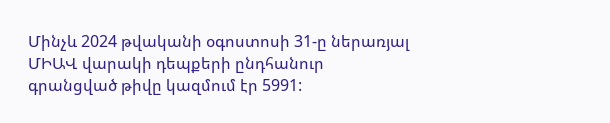Մինչև 2024 թվականի օգոստոսի 31-ը ներառյալ ՄԻԱՎ վարակի դեպքերի ընդհանուր գրանցված թիվը կազմում էր 5991: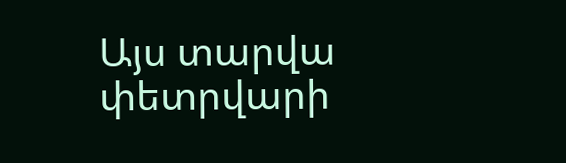Այս տարվա փետրվարի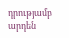դրությամբ արդեն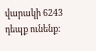վարակի 6243 դեպք ունենք։